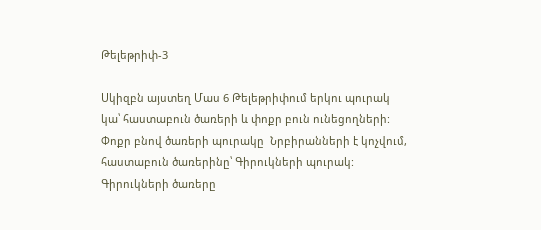Թելեթրիփ-3

Սկիզբն այստեղ Մաս 6 Թելեթրիփում երկու պուրակ կա՝ հաստաբուն ծառերի և փոքր բուն ունեցողների: Փոքր բնով ծառերի պուրակը  Նրբիրանների է կոչվում, հաստաբուն ծառերինը՝ Գիրուկների պուրակ: Գիրուկների ծառերը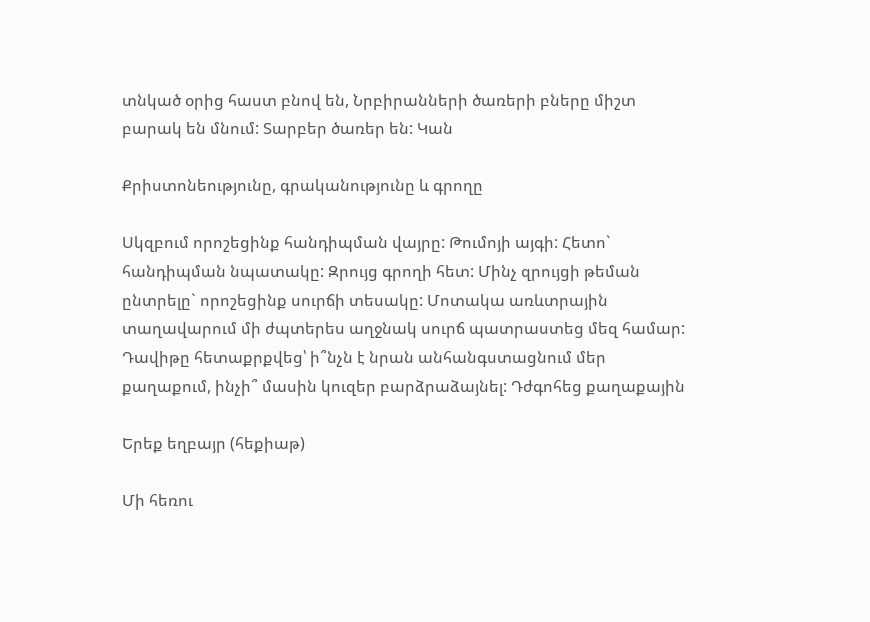տնկած օրից հաստ բնով են, Նրբիրանների ծառերի բները միշտ բարակ են մնում: Տարբեր ծառեր են: Կան

Քրիստոնեությունը, գրականությունը և գրողը

Սկզբում որոշեցինք հանդիպման վայրը: Թումոյի այգի: Հետո` հանդիպման նպատակը: Զրույց գրողի հետ: Մինչ զրույցի թեման ընտրելը` որոշեցինք սուրճի տեսակը: Մոտակա առևտրային տաղավարում մի ժպտերես աղջնակ սուրճ պատրաստեց մեզ համար: Դավիթը հետաքրքվեց՝ ի՞նչն է նրան անհանգստացնում մեր քաղաքում, ինչի՞ մասին կուզեր բարձրաձայնել: Դժգոհեց քաղաքային

Երեք եղբայր (հեքիաթ)

Մի հեռու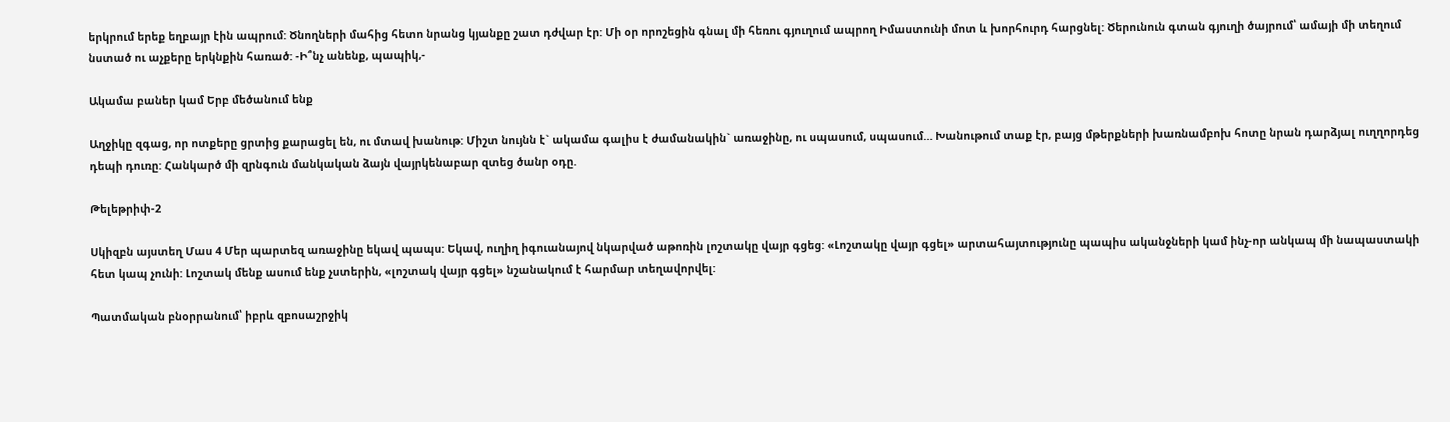երկրում երեք եղբայր էին ապրում: Ծնողների մահից հետո նրանց կյանքը շատ դժվար էր: Մի օր որոշեցին գնալ մի հեռու գյուղում ապրող Իմաստունի մոտ և խորհուրդ հարցնել: Ծերունուն գտան գյուղի ծայրում՝ ամայի մի տեղում նստած ու աչքերը երկնքին հառած: -Ի՞նչ անենք, պապիկ,-

Ակամա բաներ կամ Երբ մեծանում ենք

Աղջիկը զգաց, որ ոտքերը ցրտից քարացել են, ու մտավ խանութ: Միշտ նույնն է` ակամա գալիս է ժամանակին` առաջինը, ու սպասում, սպասում… Խանութում տաք էր, բայց մթերքների խառնամբոխ հոտը նրան դարձյալ ուղղորդեց դեպի դուռը: Հանկարծ մի զրնգուն մանկական ձայն վայրկենաբար զտեց ծանր օդը.

Թելեթրիփ-2

Սկիզբն այստեղ Մաս 4 Մեր պարտեզ առաջինը եկավ պապս: Եկավ, ուղիղ իգուանայով նկարված աթոռին լոշտակը վայր գցեց: «Լոշտակը վայր գցել» արտահայտությունը պապիս ականջների կամ ինչ-որ անկապ մի նապաստակի հետ կապ չունի: Լոշտակ մենք ասում ենք չստերին, «լոշտակ վայր գցել» նշանակում է հարմար տեղավորվել:

Պատմական բնօրրանում՝ իբրև զբոսաշրջիկ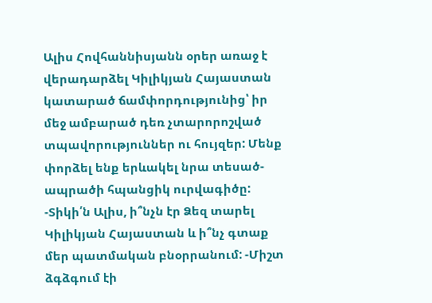Ալիս Հովհաննիսյանն օրեր առաջ է վերադարձել Կիլիկյան Հայաստան կատարած ճամփորդությունից՝ իր մեջ ամբարած դեռ չտարորոշված տպավորություններ ու հույզեր: Մենք փորձել ենք երևակել նրա տեսած-ապրածի հպանցիկ ուրվագիծը: -Տիկի՛ն Ալիս, ի՞նչն էր Ձեզ տարել Կիլիկյան Հայաստան և ի՞նչ գտաք մեր պատմական բնօրրանում: -Միշտ ձգձգում էի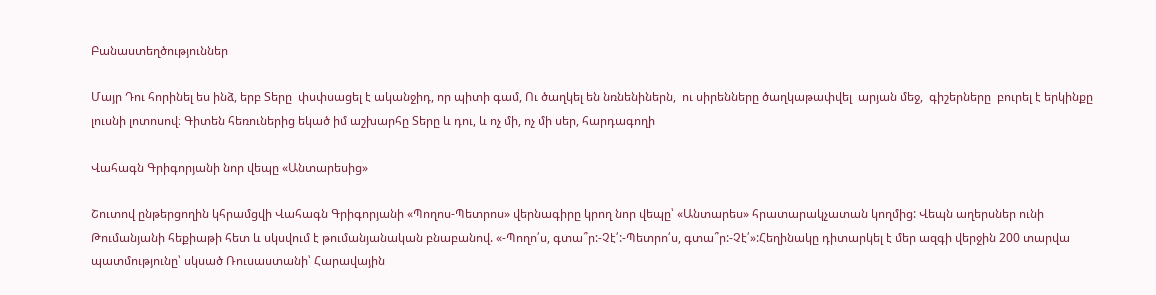Բանաստեղծություններ

Մայր Դու հորինել ես ինձ, երբ Տերը  փսփսացել է ականջիդ, որ պիտի գամ, Ու ծաղկել են նռնենիներն,  ու սիրենները ծաղկաթափվել  արյան մեջ,  գիշերները  բուրել է երկինքը լուսնի լոտոսով։ Գիտեն հեռուներից եկած իմ աշխարհը Տերը և դու, և ոչ մի, ոչ մի սեր, հարդագողի

Վահագն Գրիգորյանի նոր վեպը «Անտարեսից»

Շուտով ընթերցողին կհրամցվի Վահագն Գրիգորյանի «Պողոս-Պետրոս» վերնագիրը կրող նոր վեպը՝ «Անտարես» հրատարակչատան կողմից: Վեպն աղերսներ ունի Թումանյանի հեքիաթի հետ և սկսվում է թումանյանական բնաբանով. «-Պողո՛ս, գտա՞ր:-Չէ՛:-Պետրո՛ս, գտա՞ր:-Չէ՛»:Հեղինակը դիտարկել է մեր ազգի վերջին 200 տարվա պատմությունը՝ սկսած Ռուսաստանի՝ Հարավային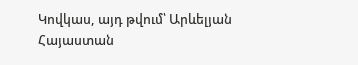Կովկաս, այդ թվում՝ Արևելյան Հայաստան